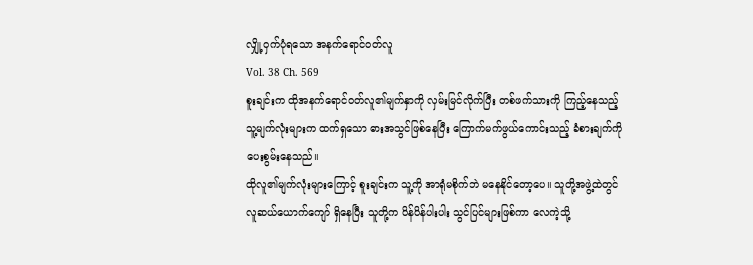လျှို့ဝှက်ပုံရသော အနက်ရောင်ဝတ်လူ
Vol. 38 Ch. 569
စူးချင်းက ထိုအနက်ရောင်ဝတ်လူ၏မျက်နှာကို လှမ်းမြင်လိုက်ပြီး တစ်ဖက်သားကို ကြည့်နေသည့် သူ့မျက်လုံးများက ထက်ရှသော ဓားအသွင်ဖြစ်နေပြီး ကြောက်မက်ဖွယ်ကောင်းသည့် ခံစားချက်ကို ပေးစွမ်းနေသည်။
ထိုလူ၏မျက်လုံးများကြောင့် စူးချင်းက သူ့ကို အာရုံမစိုက်ဘဲ မနေနိုင်တော့ပေ။ သူတို့အဖွဲ့ထဲတွင် လူဆယ်ယောက်ကျော် ရှိနေပြီး သူတို့က ပိန်ပိန်ပါးပါး သွင်ပြင်များဖြစ်ကာ လေကဲ့သို့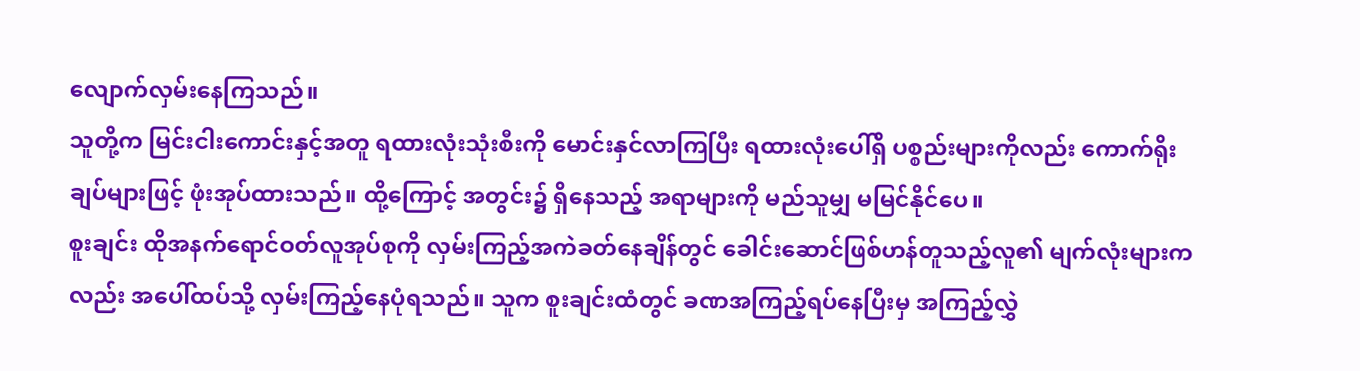လျောက်လှမ်းနေကြသည်။
သူတို့က မြင်းငါးကောင်းနှင့်အတူ ရထားလုံးသုံးစီးကို မောင်းနှင်လာကြပြီး ရထားလုံးပေါ်ရှိ ပစ္စည်းများကိုလည်း ကောက်ရိုးချပ်များဖြင့် ဖုံးအုပ်ထားသည်။ ထို့ကြောင့် အတွင်း၌ ရှိနေသည့် အရာများကို မည်သူမျှ မမြင်နိုင်ပေ။
စူးချင်း ထိုအနက်ရောင်ဝတ်လူအုပ်စုကို လှမ်းကြည့်အကဲခတ်နေချိန်တွင် ခေါင်းဆောင်ဖြစ်ဟန်တူသည့်လူ၏ မျက်လုံးများကလည်း အပေါ်ထပ်သို့ လှမ်းကြည့်နေပုံရသည်။ သူက စူးချင်းထံတွင် ခဏအကြည့်ရပ်နေပြီးမှ အကြည့်လွှဲ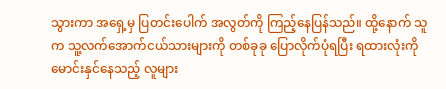သွားကာ အရှေ့မှ ပြတင်းပေါက် အလွတ်ကို ကြည့်နေပြန်သည်။ ထို့နောက် သူက သူ့လက်အောက်ငယ်သားများကို တစ်ခုခု ပြောလိုက်ပုံရပြီး ရထားလုံးကို မောင်းနှင်နေသည့် လူများ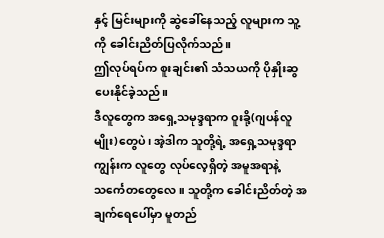နှင့် မြင်းများကို ဆွဲခေါ်နေသည့် လူများက သူ့ကို ခေါင်းညိတ်ပြလိုက်သည်။
ဤလုပ်ရပ်က စူးချင်း၏ သံသယကို ပိုနှိုးဆွပေးနိုင်ခဲ့သည်။
ဒီလူတွေက အရှေ့သမုဒ္ဒရာက ဝူးခို့(ဂျပန်လူမျိုး)တွေပဲ၊ အဲ့ဒါက သူတို့ရဲ့ အရှေ့သမုဒ္ဒရာကျွန်းက လူတွေ လုပ်လေ့ရှိတဲ့ အမူအရာနဲ့ သင်္ကေတတွေလေ။ သူတို့က ခေါင်းညိတ်တဲ့ အချက်ရေပေါ်မှာ မူတည်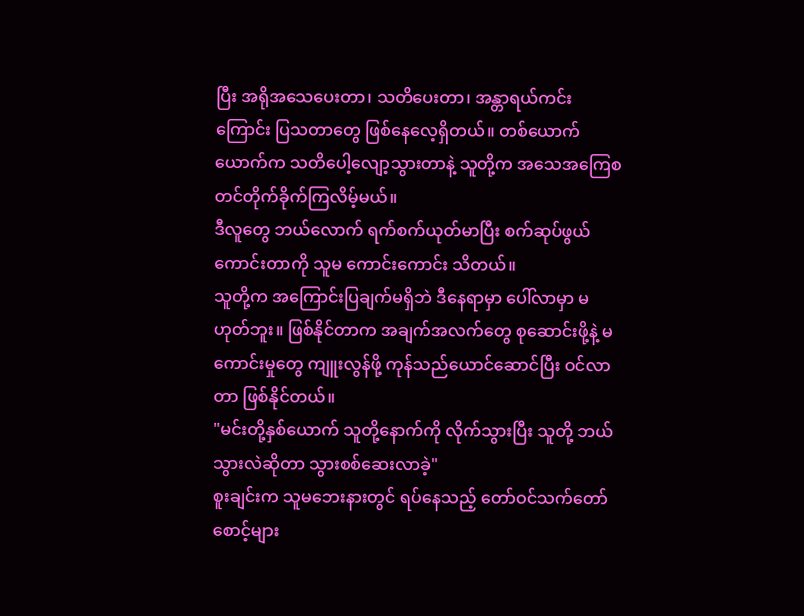ပြီး အရိုအသေပေးတာ၊ သတိပေးတာ၊ အန္တာရယ်ကင်းကြောင်း ပြသတာတွေ ဖြစ်နေလေ့ရှိတယ်။ တစ်ယောက်ယောက်က သတိပေါ့လျော့သွားတာနဲ့ သူတို့က အသေအကြေစတင်တိုက်ခိုက်ကြလိမ့်မယ်။
ဒီလူတွေ ဘယ်လောက် ရက်စက်ယုတ်မာပြီး စက်ဆုပ်ဖွယ်ကောင်းတာကို သူမ ကောင်းကောင်း သိတယ်။
သူတို့က အကြောင်းပြချက်မရှိဘဲ ဒီနေရာမှာ ပေါ်လာမှာ မဟုတ်ဘူး။ ဖြစ်နိုင်တာက အချက်အလက်တွေ စုဆောင်းဖို့နဲ့ မကောင်းမှုတွေ ကျူးလွန်ဖို့ ကုန်သည်ယောင်ဆောင်ပြီး ဝင်လာတာ ဖြစ်နိုင်တယ်။
"မင်းတို့နှစ်ယောက် သူတို့နောက်ကို လိုက်သွားပြီး သူတို့ ဘယ်သွားလဲဆိုတာ သွားစစ်ဆေးလာခဲ့"
စူးချင်းက သူမဘေးနားတွင် ရပ်နေသည့် တော်ဝင်သက်တော်စောင့်များ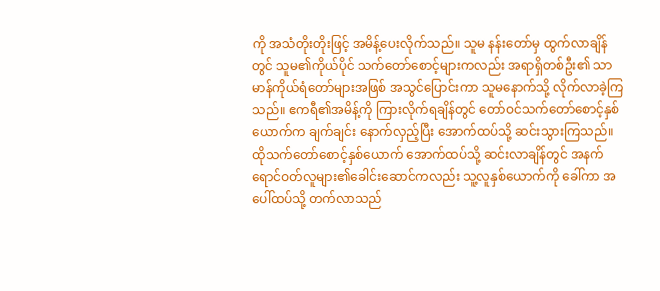ကို အသံတိုးတိုးဖြင့် အမိန့်ပေးလိုက်သည်။ သူမ နန်းတော်မှ ထွက်လာချိန်တွင် သူမ၏ကိုယ်ပိုင် သက်တော်စောင့်များကလည်း အရာရှိတစ်ဦး၏ သာမာန်ကိုယ်ရံတော်များအဖြစ် အသွင်ပြောင်းကာ သူမနောက်သို့ လိုက်လာခဲ့ကြသည်။ ဧကရီ၏အမိန့်ကို ကြားလိုက်ရချိန်တွင် တော်ဝင်သက်တော်စောင့်နှစ်ယောက်က ချက်ချင်း နောက်လှည့်ပြီး အောက်ထပ်သို့ ဆင်းသွားကြသည်။
ထိုသက်တော်စောင့်နှစ်ယောက် အောက်ထပ်သို့ ဆင်းလာချိန်တွင် အနက်ရောင်ဝတ်လူများ၏ခေါင်းဆောင်ကလည်း သူ့လူနှစ်ယောက်ကို ခေါ်ကာ အပေါ်ထပ်သို့ တက်လာသည်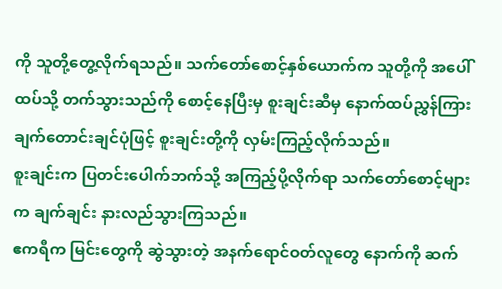ကို သူတို့တွေ့လိုက်ရသည်။ သက်တော်စောင့်နှစ်ယောက်က သူတို့ကို အပေါ်ထပ်သို့ တက်သွားသည်ကို စောင့်နေပြီးမှ စူးချင်းဆီမှ နောက်ထပ်ညွှန်ကြားချက်တောင်းချင်ပုံဖြင့် စူးချင်းတို့ကို လှမ်းကြည့်လိုက်သည်။
စူးချင်းက ပြတင်းပေါက်ဘက်သို့ အကြည့်ပို့လိုက်ရာ သက်တော်စောင့်များက ချက်ချင်း နားလည်သွားကြသည်။
ဧကရီက မြင်းတွေကို ဆွဲသွားတဲ့ အနက်ရောင်ဝတ်လူတွေ နောက်ကို ဆက်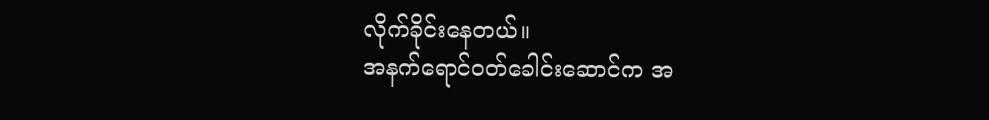လိုက်ခိုင်းနေတယ်။
အနက်ရောင်ဝတ်ခေါင်းဆောင်က အ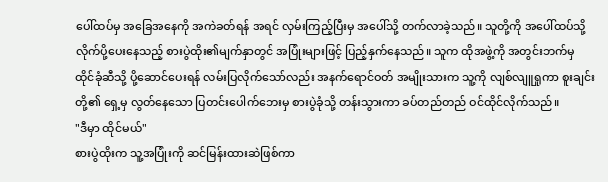ပေါ်ထပ်မှ အခြေအနေကို အကဲခတ်ရန် အရင် လှမ်းကြည့်ပြီးမှ အပေါ်သို့ တက်လာခဲ့သည်။ သူတို့ကို အပေါ်ထပ်သို့ လိုက်ပို့ပေးနေသည့် စားပွဲထိုး၏မျက်နှာတွင် အပြုံးများဖြင့် ပြည့်နှက်နေသည်။ သူက ထိုအဖွဲ့ကို အတွင်းဘက်မှ ထိုင်ခုံဆီသို့ ပို့ဆောင်ပေးရန် လမ်းပြလိုက်သော်လည်း အနက်ရောင်ဝတ် အမျိုးသားက သူ့ကို လျစ်လျူရှုကာ စူးချင်းတို့၏ ရှေ့မှ လွတ်နေသော ပြတင်းပေါက်ဘေးမှ စားပွဲခုံသို့ တန်းသွားကာ ခပ်တည်တည် ဝင်ထိုင်လိုက်သည်။
"ဒီမှာ ထိုင်မယ်"
စားပွဲထိုးက သူ့အပြုံးကို ဆင်မြန်းထားဆဲဖြစ်ကာ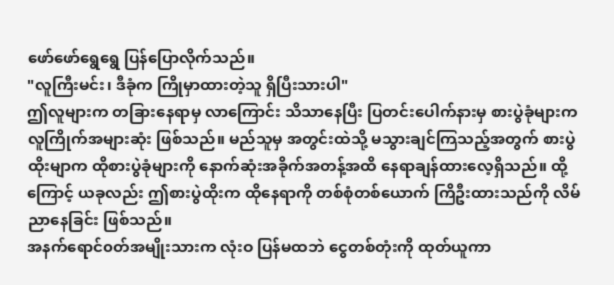ဖော်ဖော်ရွေရွေ ပြန်ပြောလိုက်သည်။
"လူကြီးမင်း၊ ဒီခုံက ကြိုမှာထားတဲ့သူ ရှိပြီးသားပါ"
ဤလူများက တခြားနေရာမှ လာကြောင်း သိသာနေပြီး ပြတင်းပေါက်နားမှ စားပွဲခုံများက လူကြိုက်အများဆုံး ဖြစ်သည်။ မည်သူမှ အတွင်းထဲသို့ မသွားချင်ကြသည့်အတွက် စားပွဲထိုးမျာက ထိုစားပွဲခုံများကို နောက်ဆုံးအခိုက်အတန့်အထိ နေရာချန်ထားလေ့ရှိသည်။ ထို့ကြောင့် ယခုလည်း ဤစားပွဲထိုးက ထိုနေရာကို တစ်စုံတစ်ယောက် ကြိဦးထားသည်ကို လိမ်ညာနေခြင်း ဖြစ်သည်။
အနက်ရောင်၀တ်အမျိုးသားက လုံးဝ ပြန်မထဘဲ ငွေတစ်တုံးကို ထုတ်ယူကာ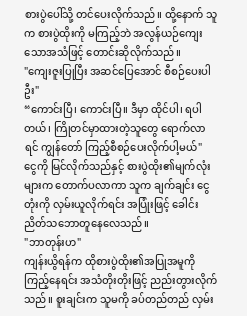စားပွဲပေါ်သို့ တင်ပေးလိုက်သည်။ ထို့နောက် သူက စားပွဲထိုးကို မကြည့်ဘဲ အလွန်ယဉ်ကျေးသောအသံဖြင့် တောင်းဆိုလိုက်သည်။
"ကျေးဇူးပြုပြီး အဆင်ပြေအောင် စီစဉ်ပေးပါဦး"
“ကောင်းပြီ၊ ကောင်းပြီ။ ဒီမှာ ထိုင်ပါ၊ ရပါတယ်၊ ကြိုတင်မှာထားတဲ့သူတွေ ရောက်လာရင် ကျွန်တော် ကြည့်စီစဉ်ပေးလိုက်ပါ့မယ်"
ငွေကို မြင်လိုက်သည်နှင့် စားပွဲထိုး၏မျက်လုံးများက တောက်ပလာကာ သူက ချက်ချင်း ငွေတုံးကို လှမ်းယူလိုက်ရင်း အပြုံးဖြင့် ခေါင်းညိတ်သဘောတူနေလေသည်။
"ဘာတုန်းဟ"
ကျန်းယွိရန်က ထိုစားပွဲထိုး၏အပြုအမူကို ကြည့်နေရင်း အသံတိုးတိုးဖြင့် ညည်းတွားလိုက်သည်။ စူးချင်းက သူမကို ခပ်တည်တည် လှမ်း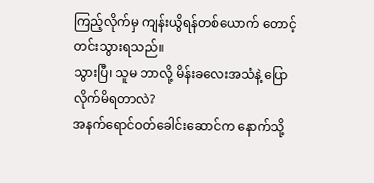ကြည့်လိုက်မှ ကျန်းယွိရန်တစ်ယောက် တောင့်တင်းသွားရသည်။
သွားပြီ၊ သူမ ဘာလို့ မိန်းခလေးအသံနဲ့ ပြောလိုက်မိရတာလဲ?
အနက်ရောင်ဝတ်ခေါင်းဆောင်က နောက်သို့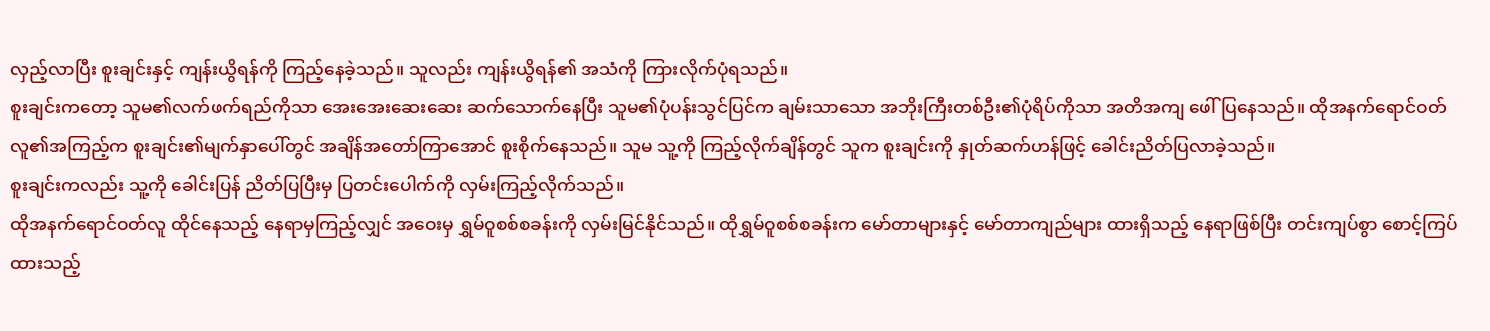လှည့်လာပြီး စူးချင်းနှင့် ကျန်းယွိရန်ကို ကြည့်နေခဲ့သည်။ သူလည်း ကျန်းယွိရန်၏ အသံကို ကြားလိုက်ပုံရသည်။
စူးချင်းကတော့ သူမ၏လက်ဖက်ရည်ကိုသာ အေးအေးဆေးဆေး ဆက်သောက်နေပြီး သူမ၏ပုံပန်းသွင်ပြင်က ချမ်းသာသော အဘိုးကြီးတစ်ဦး၏ပုံရိပ်ကိုသာ အတိအကျ ဖေါ်ပြနေသည်။ ထိုအနက်ရောင်ဝတ်လူ၏အကြည့်က စူးချင်း၏မျက်နှာပေါ်တွင် အချိန်အတော်ကြာအောင် စူးစိုက်နေသည်။ သူမ သူ့ကို ကြည့်လိုက်ချိန်တွင် သူက စူးချင်းကို နှုတ်ဆက်ဟန်ဖြင့် ခေါင်းညိတ်ပြလာခဲ့သည်။
စူးချင်းကလည်း သူ့ကို ခေါင်းပြန် ညိတ်ပြပြီးမှ ပြတင်းပေါက်ကို လှမ်းကြည့်လိုက်သည်။
ထိုအနက်ရောင်ဝတ်လူ ထိုင်နေသည့် နေရာမှကြည့်လျှင် အဝေးမှ ရွှမ်ဝူစစ်စခန်းကို လှမ်းမြင်နိုင်သည်။ ထိုရွှမ်ဝူစစ်စခန်းက မော်တာများနှင့် မော်တာကျည်များ ထားရှိသည့် နေရာဖြစ်ပြီး တင်းကျပ်စွာ စောင့်ကြပ်ထားသည့်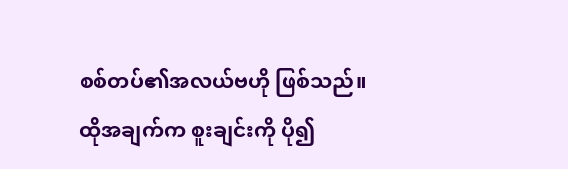စစ်တပ်၏အလယ်ဗဟို ဖြစ်သည်။
ထိုအချက်က စူးချင်းကို ပို၍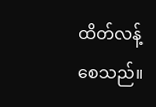ထိတ်လန့်စေသည်။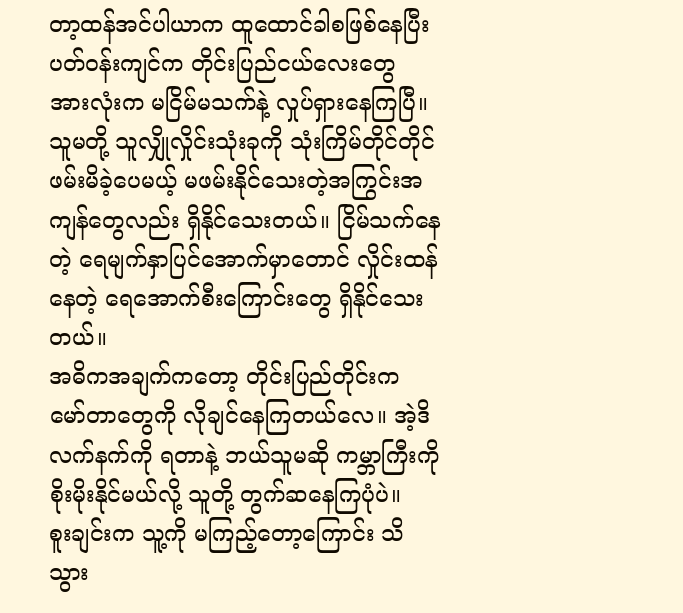တာ့ထန်အင်ပါယာက ထူထောင်ခါစဖြစ်နေပြီး ပတ်ဝန်းကျင်က တိုင်းပြည်ငယ်လေးတွေ အားလုံးက မငြိမ်မသက်နဲ့ လှုပ်ရှားနေကြပြီ။ သူမတို့ သူလျှိုလှိုင်းသုံးခုကို သုံးကြိမ်တိုင်တိုင် ဖမ်းမိခဲ့ပေမယ့် မဖမ်းနိုင်သေးတဲ့အကြွင်းအကျန်တွေလည်း ရှိနိုင်သေးတယ်။ ငြိမ်သက်နေတဲ့ ရေမျက်နှာပြင်အောက်မှာတောင် လှိုင်းထန်နေတဲ့ ရေအောက်စီးကြောင်းတွေ ရှိနိုင်သေးတယ်။
အဓိကအချက်ကတော့ တိုင်းပြည်တိုင်းက မော်တာတွေကို လိုချင်နေကြတယ်လေ။ အဲ့ဒိလက်နက်ကို ရတာနဲ့ ဘယ်သူမဆို ကမ္ဘာကြီးကို စိုးမိုးနိုင်မယ်လို့ သူတို့ တွက်ဆနေကြပုံပဲ။
စူးချင်းက သူ့ကို မကြည့်တော့ကြောင်း သိသွား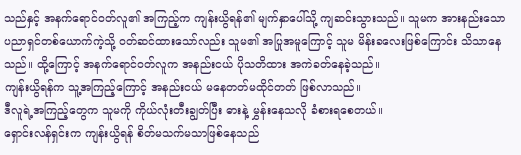သည်နှင့် အနက်ရောင်၀တ်လူ၏ အကြည့်က ကျန်းယွိရန်၏ မျက်နှာပေါ်သို့ ကျဆင်းသွားသည်။ သူမက အားနည်းသော ပညာရှင်တစ်ယောက်ကဲ့သို့ ၀တ်ဆင်ထားသော်လည်း သူမ၏ အပြုအမူကြောင့် သူမ မိန်းခလေးဖြစ်ကြောင်း သိသာနေသည်။ ထို့ကြောင့် အနက်ရောင်ဝတ်လူက အနည်းငယ် ပိုသတိထား အကဲခတ်နေခဲ့သည်။
ကျန်းယွိရန်က သူ့အကြည့်ကြောင့် အနည်းငယ် မနေတတ်မထိုင်တတ် ဖြစ်လာသည်။
ဒီလူရဲ့အကြည့်တွေက သူမကို ကိုယ်လုံးတီးချွတ်ပြီး ဓားနဲ့ မွှန်းနေသလို ခံစားရစေတယ်။
ရှောင်းလန်ရှင်းက ကျန်းယွိရန် စိတ်မသက်မသာဖြစ်နေသည်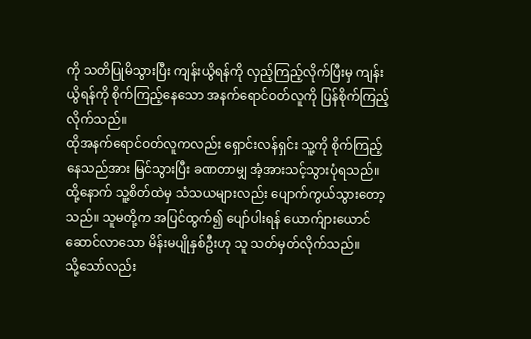ကို သတိပြုမိသွားပြီး ကျန်းယွိရန်ကို လှည့်ကြည့်လိုက်ပြီးမှ ကျန်းယွိရန်ကို စိုက်ကြည့်နေသော အနက်ရောင်ဝတ်လူကို ပြန်စိုက်ကြည့်လိုက်သည်။
ထိုအနက်ရောင်ဝတ်လူကလည်း ရှောင်းလန်ရှင်း သူ့ကို စိုက်ကြည့်နေသည်အား မြင်သွားပြီး ခဏတာမျှ အံ့အားသင့်သွားပုံရသည်။ ထို့နောက် သူ့စိတ်ထဲမှ သံသယများလည်း ပျောက်ကွယ်သွားတော့သည်။ သူမတို့က အပြင်ထွက်၍ ပျော်ပါးရန် ယောက်ျားယောင်ဆောင်လာသော မိန်းမပျိုနှစ်ဦးဟု သူ သတ်မှတ်လိုက်သည်။
သို့သော်လည်း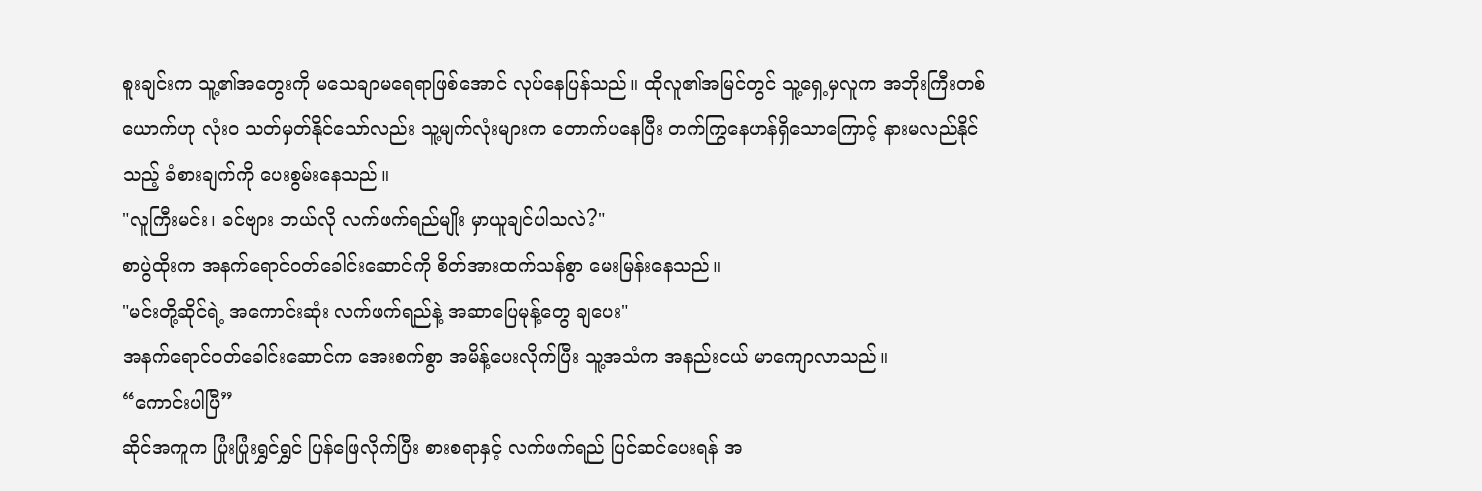စူးချင်းက သူ့၏အတွေးကို မသေချာမရေရာဖြစ်အောင် လုပ်နေပြန်သည်။ ထိုလူ၏အမြင်တွင် သူ့ရှေ့မှလူက အဘိုးကြီးတစ်ယောက်ဟု လုံးဝ သတ်မှတ်နိုင်သော်လည်း သူ့မျက်လုံးများက တောက်ပနေပြီး တက်ကြွနေဟန်ရှိသောကြောင့် နားမလည်နိုင်သည့် ခံစားချက်ကို ပေးစွမ်းနေသည်။
"လူကြီးမင်း၊ ခင်ဗျား ဘယ်လို လက်ဖက်ရည်မျိုး မှာယူချင်ပါသလဲ?"
စာပွဲထိုးက အနက်ရောင်ဝတ်ခေါင်းဆောင်ကို စိတ်အားထက်သန်စွာ မေးမြန်းနေသည်။
"မင်းတို့ဆိုင်ရဲ့ အကောင်းဆုံး လက်ဖက်ရည်နဲ့ အဆာပြေမုန့်တွေ ချပေး"
အနက်ရောင်ဝတ်ခေါင်းဆောင်က အေးစက်စွာ အမိန့်ပေးလိုက်ပြီး သူ့အသံက အနည်းငယ် မာကျောလာသည်။
“ကောင်းပါပြီ”
ဆိုင်အကူက ပြုံးပြုံးရွှင်ရွှင် ပြန်ဖြေလိုက်ပြီး စားစရာနှင့် လက်ဖက်ရည် ပြင်ဆင်ပေးရန် အ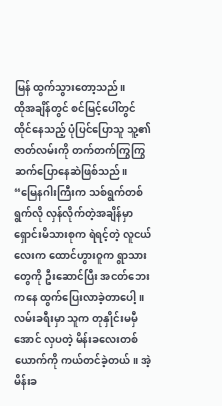မြန် ထွက်သွားတော့သည်။
ထိုအချိန်တွင် စင်မြင့်ပေါ်တွင် ထိုင်နေသည့် ပုံပြင်ပြောသူ သူ့၏ ဇာတ်လမ်းကို တက်တက်ကြွကြွ ဆက်ပြောနေဆဲဖြစ်သည်။
“မြေနဂါးကြီးက သစ်ရွက်တစ်ရွက်လို လှန်လိုက်တဲ့အချိန်မှာ ရှောင်းမိသားစုက ရဲရင့်တဲ့ လူငယ်လေးက ထောင်ဟွားဝူက ရွာသားတွေကို ဦးဆောင်ပြီး အငတ်ဘေးကနေ ထွက်ပြေးလာခဲ့တာပေါ့။ လမ်းခရီးမှာ သူက တုနှိုင်းမမှီအောင် လှပတဲ့ မိန်းခလေးတစ်ယောက်ကို ကယ်တင်ခဲ့တယ်။ အဲ့မိန်းခ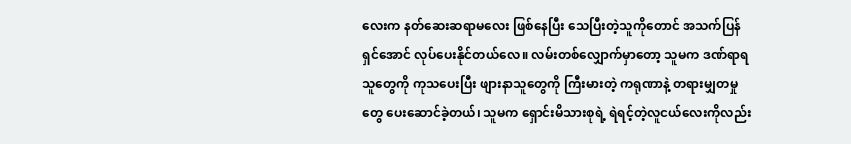လေးက နတ်ဆေးဆရာမလေး ဖြစ်နေပြီး သေပြီးတဲ့သူကိုတောင် အသက်ပြန်ရှင်အောင် လုပ်ပေးနိုင်တယ်လေ။ လမ်းတစ်လျှောက်မှာတော့ သူမက ဒဏ်ရာရသူတွေကို ကုသပေးပြီး ဖျားနာသူတွေကို ကြီးမားတဲ့ ကရုဏာနဲ့ တရားမျှတမှုတွေ ပေးဆောင်ခဲ့တယ်၊ သူမက ရှောင်းမိသားစုရဲ့ ရဲရင့်တဲ့လူငယ်လေးကိုလည်း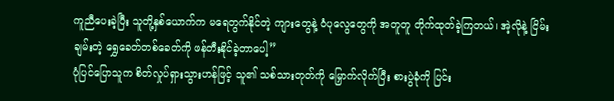ကူညီပေးခဲ့ပြီး သူတို့နှစ်ယောက်က မရေတွက်နိုင်တဲ့ ကျားတွေနဲ့ ဝံပုလွေတွေကို အတူတူ တိုက်ထုတ်ခဲ့ကြတယ်၊ အဲ့လိုနဲ့ ငြိမ်းချမ်းတဲ့ ရွှေခေတ်တစ်ခေတ်ကို ဖန်တီးနိုင်ခဲ့တာပေါ့”
ပုံပြင်ပြောသူက စိတ်လှုပ်ရှားသွားဟန်ဖြင့် သူ၏ သစ်သားတုတ်ကို မြှောက်လိုက်ပြီး စားပွဲခုံကို ပြင်း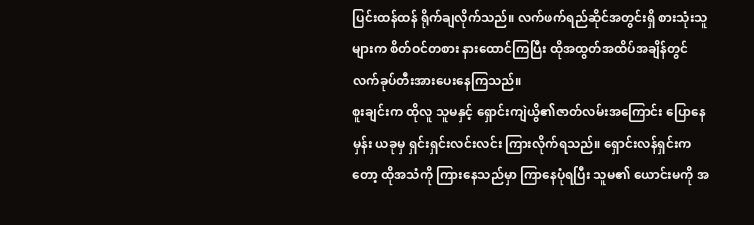ပြင်းထန်ထန် ရိုက်ချလိုက်သည်။ လက်ဖက်ရည်ဆိုင်အတွင်းရှိ စားသုံးသူများက စိတ်ဝင်တစား နားထောင်ကြပြီး ထိုအထွတ်အထိပ်အချိန်တွင် လက်ခုပ်တီးအားပေးနေကြသည်။
စူးချင်းက ထိုလူ သူမနှင့် ရှောင်းကျဲယွိ၏ဇာတ်လမ်းအကြောင်း ပြောနေမှန်း ယခုမှ ရှင်းရှင်းလင်းလင်း ကြားလိုက်ရသည်။ ရှောင်းလန်ရှင်းကတော့ ထိုအသံကို ကြားနေသည်မှာ ကြာနေပုံရပြီး သူမ၏ ယောင်းမကို အ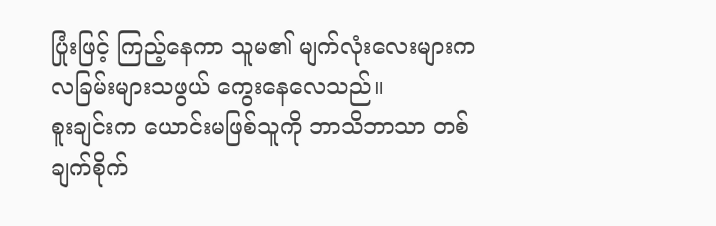ပြုံးဖြင့် ကြည့်နေကာ သူမ၏ မျက်လုံးလေးများက လခြမ်းများသဖွယ် ကွေးနေလေသည်။
စူးချင်းက ယောင်းမဖြစ်သူကို ဘာသိဘာသာ တစ်ချက်စိုက်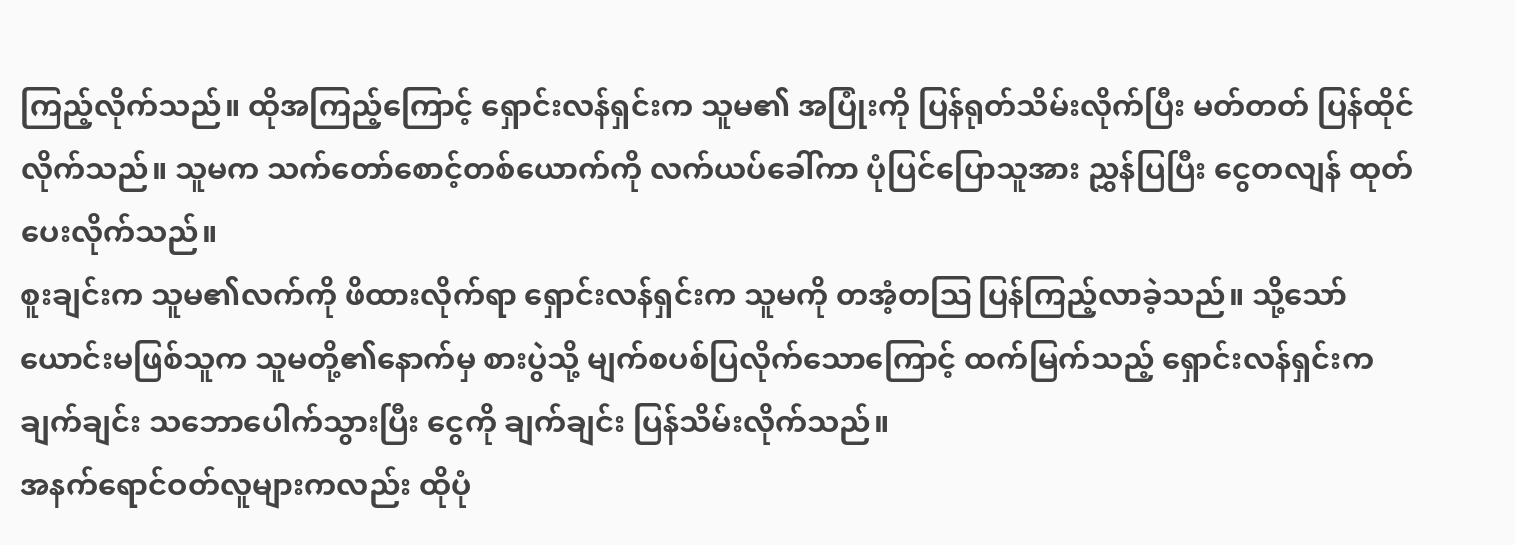ကြည့်လိုက်သည်။ ထိုအကြည့်ကြောင့် ရှောင်းလန်ရှင်းက သူမ၏ အပြုံးကို ပြန်ရုတ်သိမ်းလိုက်ပြီး မတ်တတ် ပြန်ထိုင်လိုက်သည်။ သူမက သက်တော်စောင့်တစ်ယောက်ကို လက်ယပ်ခေါ်ကာ ပုံပြင်ပြောသူအား ညွှန်ပြပြီး ငွေတလျန် ထုတ်ပေးလိုက်သည်။
စူးချင်းက သူမ၏လက်ကို ဖိထားလိုက်ရာ ရှောင်းလန်ရှင်းက သူမကို တအံ့တဩ ပြန်ကြည့်လာခဲ့သည်။ သို့သော် ယောင်းမဖြစ်သူက သူမတို့၏နောက်မှ စားပွဲသို့ မျက်စပစ်ပြလိုက်သောကြောင့် ထက်မြက်သည့် ရှောင်းလန်ရှင်းက ချက်ချင်း သဘောပေါက်သွားပြီး ငွေကို ချက်ချင်း ပြန်သိမ်းလိုက်သည်။
အနက်ရောင်ဝတ်လူများကလည်း ထိုပုံ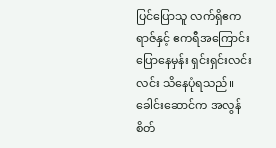ပြင်ပြောသူ လက်ရှိဧကရာဇ်နှင့် ဧကရီအကြောင်း ပြောနေမှန်း ရှင်းရှင်းလင်းလင်း သိနေပုံရသည်။ ခေါင်းဆောင်က အလွန်စိတ်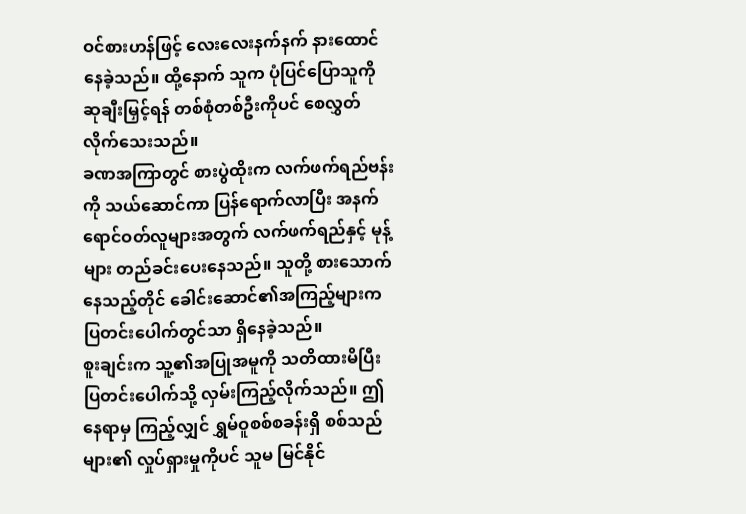ဝင်စားဟန်ဖြင့် လေးလေးနက်နက် နားထောင်နေခဲ့သည်။ ထို့နောက် သူက ပုံပြင်ပြောသူကို ဆုချီးမြှင့်ရန် တစ်စုံတစ်ဦးကိုပင် စေလွှတ်လိုက်သေးသည်။
ခဏအကြာတွင် စားပွဲထိုးက လက်ဖက်ရည်ဗန်းကို သယ်ဆောင်ကာ ပြန်ရောက်လာပြီး အနက်ရောင်ဝတ်လူများအတွက် လက်ဖက်ရည်နှင့် မုန့်များ တည်ခင်းပေးနေသည်။ သူတို့ စားသောက်နေသည့်တိုင် ခေါင်းဆောင်၏အကြည့်များက ပြတင်းပေါက်တွင်သာ ရှိနေခဲ့သည်။
စူးချင်းက သူ့၏အပြုအမူကို သတိထားမိပြီး ပြတင်းပေါက်သို့ လှမ်းကြည့်လိုက်သည်။ ဤနေရာမှ ကြည့်လျှင် ရွှမ်ဝူစစ်စခန်းရှိ စစ်သည်များ၏ လှုပ်ရှားမှုကိုပင် သူမ မြင်နိုင်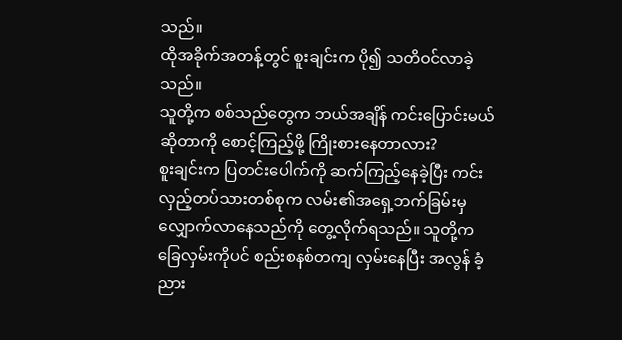သည်။
ထိုအခိုက်အတန့်တွင် စူးချင်းက ပို၍ သတိဝင်လာခဲ့သည်။
သူတို့က စစ်သည်တွေက ဘယ်အချိန် ကင်းပြောင်းမယ်ဆိုတာကို စောင့်ကြည့်ဖို့ ကြိုးစားနေတာလား?
စူးချင်းက ပြတင်းပေါက်ကို ဆက်ကြည့်နေခဲ့ပြီး ကင်းလှည့်တပ်သားတစ်စုက လမ်း၏အရှေ့ဘက်ခြမ်းမှ လျှောက်လာနေသည်ကို တွေ့လိုက်ရသည်။ သူတို့က ခြေလှမ်းကိုပင် စည်းစနစ်တကျ လှမ်းနေပြီး အလွန် ခံ့ညား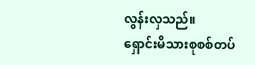လွန်းလှသည်။
ရှောင်းမိသားစုစစ်တပ်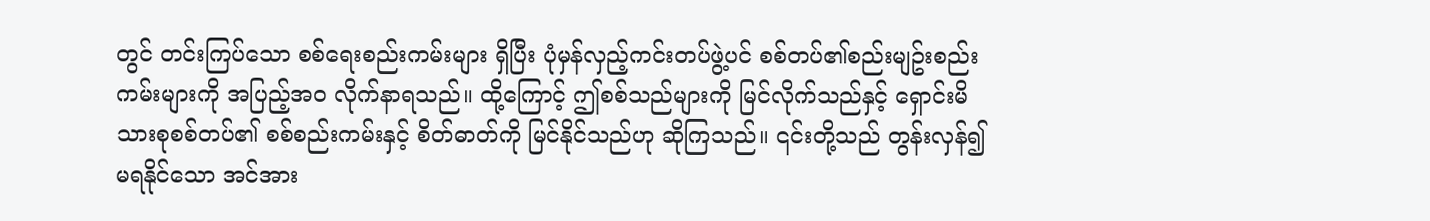တွင် တင်းကြပ်သော စစ်ရေးစည်းကမ်းများ ရှိပြီး ပုံမှန်လှည့်ကင်းတပ်ဖွဲ့ပင် စစ်တပ်၏စည်းမျဥ်းစည်းကမ်းများကို အပြည့်အဝ လိုက်နာရသည်။ ထို့ကြောင့် ဤစစ်သည်များကို မြင်လိုက်သည်နှင့် ရှောင်းမိသားစုစစ်တပ်၏ စစ်စည်းကမ်းနှင့် စိတ်ဓာတ်ကို မြင်နိုင်သည်ဟု ဆိုကြသည်။ ၎င်းတို့သည် တွန်းလှန်၍ မရနိုင်သော အင်အား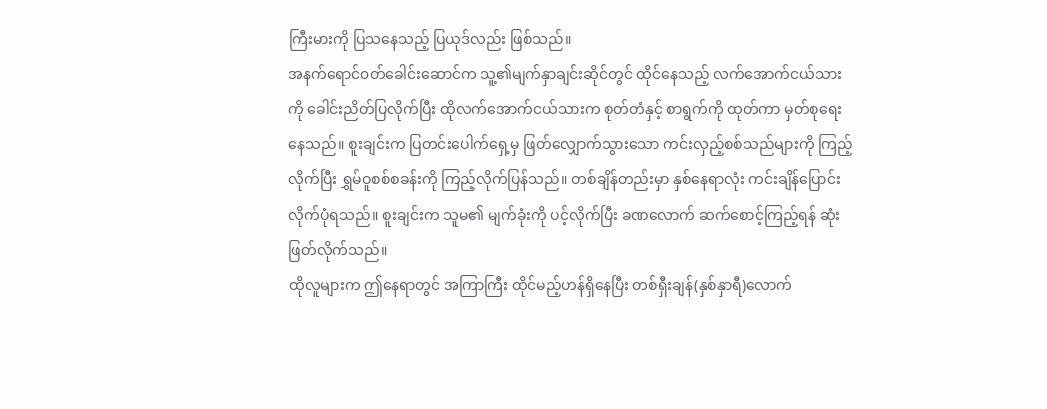ကြီးမားကို ပြသနေသည့် ပြယုဒ်လည်း ဖြစ်သည်။
အနက်ရောင်၀တ်ခေါင်းဆောင်က သူ့၏မျက်နှာချင်းဆိုင်တွင် ထိုင်နေသည့် လက်အောက်ငယ်သားကို ခေါင်းညိတ်ပြလိုက်ပြီး ထိုလက်အောက်ငယ်သားက စုတ်တံနှင့် စာရွက်ကို ထုတ်ကာ မှတ်စုရေးနေသည်။ စူးချင်းက ပြတင်းပေါက်ရှေ့မှ ဖြတ်လျှောက်သွားသော ကင်းလှည့်စစ်သည်များကို ကြည့်လိုက်ပြီး ရွှမ်ဝူစစ်စခန်းကို ကြည့်လိုက်ပြန်သည်။ တစ်ချိန်တည်းမှာ နှစ်နေရာလုံး ကင်းချိန်ပြောင်းလိုက်ပုံရသည်။ စူးချင်းက သူမ၏ မျက်ခုံးကို ပင့်လိုက်ပြီး ခဏလောက် ဆက်စောင့်ကြည့်ရန် ဆုံးဖြတ်လိုက်သည်။
ထိုလူများက ဤနေရာတွင် အကြာကြီး ထိုင်မည့်ဟန်ရှိနေပြီး တစ်ရှီးချန်(နှစ်နှာရီ)လောက်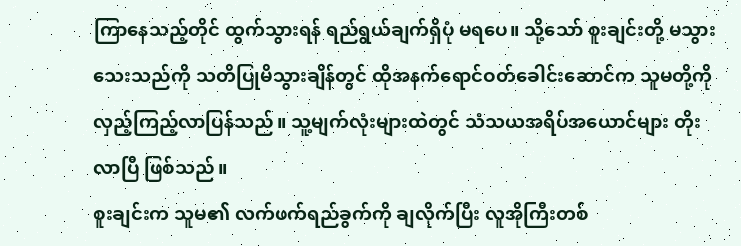ကြာနေသည့်တိုင် ထွက်သွားရန် ရည်ရွယ်ချက်ရှိပုံ မရပေ။ သို့သော် စူးချင်းတို့ မသွားသေးသည်ကို သတိပြုမိသွားချိန်တွင် ထိုအနက်ရောင်ဝတ်ခေါင်းဆောင်က သူမတို့ကို လှည့်ကြည့်လာပြန်သည်။ သူ့မျက်လုံးများထဲတွင် သံသယအရိပ်အယောင်များ တိုးလာပြီ ဖြစ်သည်။
စူးချင်းက သူမ၏ လက်ဖက်ရည်ခွက်ကို ချလိုက်ပြီး လူအိုကြီးတစ်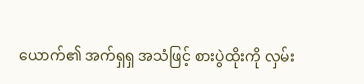ယောက်၏ အက်ရှရှ အသံဖြင့် စားပွဲထိုးကို လှမ်း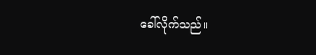ခေါ်လိုက်သည်။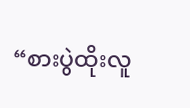“စားပွဲထိုးလူ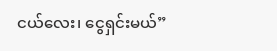ငယ်လေး၊ ငွေရှင်းမယ်”